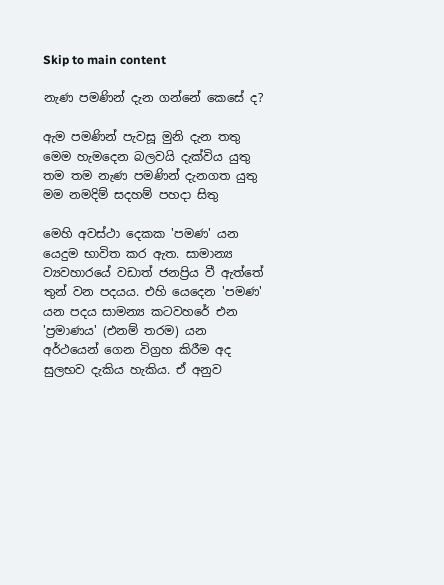Skip to main content

නැණ පමණින් දැන ගන්නේ කෙසේ ද?

ඇම පමණින් පැවසූ මුනි දැන තතු
මෙම හැමදෙන බලවයි දැක්විය යුතු
තම තම නැණ පමණින් දැනගත යුතු
මම නමදිම් සදහම් පහදා සිතු

මෙහි අවස්ථා දෙකක 'පමණ' යන යෙදුම භාවිත කර ඇත. සාමාන්‍ය ව්‍යවහාරයේ වඩාත් ජනප්‍රිය වී ඇත්තේ තුන් වන පදයය. එහි යෙදෙන 'පමණ' යන පදය සාමන්‍ය කටවහරේ එන 'ප්‍රමාණය' (එනම් තරම) යන අර්ථයෙන් ගෙන විග්‍රහ කිරීම අද සුලභව දැකිය හැකිය. ඒ අනුව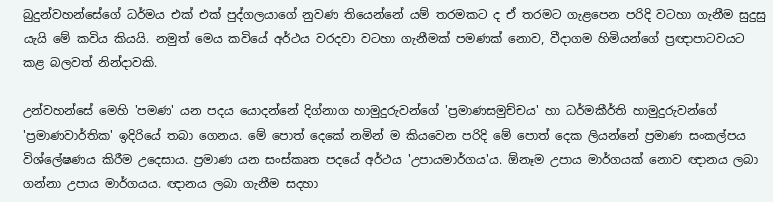බුදුන්වහන්සේගේ ධර්මය එක් එක් පුද්ගලයාගේ නුවණ තියෙන්නේ යම් තරමකට ද ඒ තරමට ගැළපෙන පරිදි වටහා ගැනීම සුදුසු යැයි මේ කවිය කියයි. නමුත් මෙය කවියේ අර්ථය වරදවා වටහා ගැනීමක් පමණක් නොව, වීදාගම හිමියන්ගේ ප්‍රඥාපාටවයට කළ බලවත් නින්දාවකි.

උන්වහන්සේ මෙහි 'පමණ' යන පදය යොදන්නේ දිග්නාග හාමුදුරුවන්ගේ 'ප්‍රමාණසමුච්චය' හා ධර්මකීර්ති හාමුදුරුවන්ගේ 'ප්‍රමාණවාර්තික' ඉදිරියේ තබා ගෙනය. මේ පොත් දෙකේ නමින් ම කියවෙන පරිදි මේ පොත් දෙක ලියන්නේ ප්‍රමාණ සංකල්පය විශ්ලේෂණය කිරීම උදෙසාය. ප්‍රමාණ යන සංස්කෘත පදයේ අර්ථය 'උපායමාර්ගය'ය. ඕනෑම උපාය මාර්ගයක් නොව ඥානය ලබා ගන්නා උපාය මාර්ගයය. ඥානය ලබා ගැනීම සදහා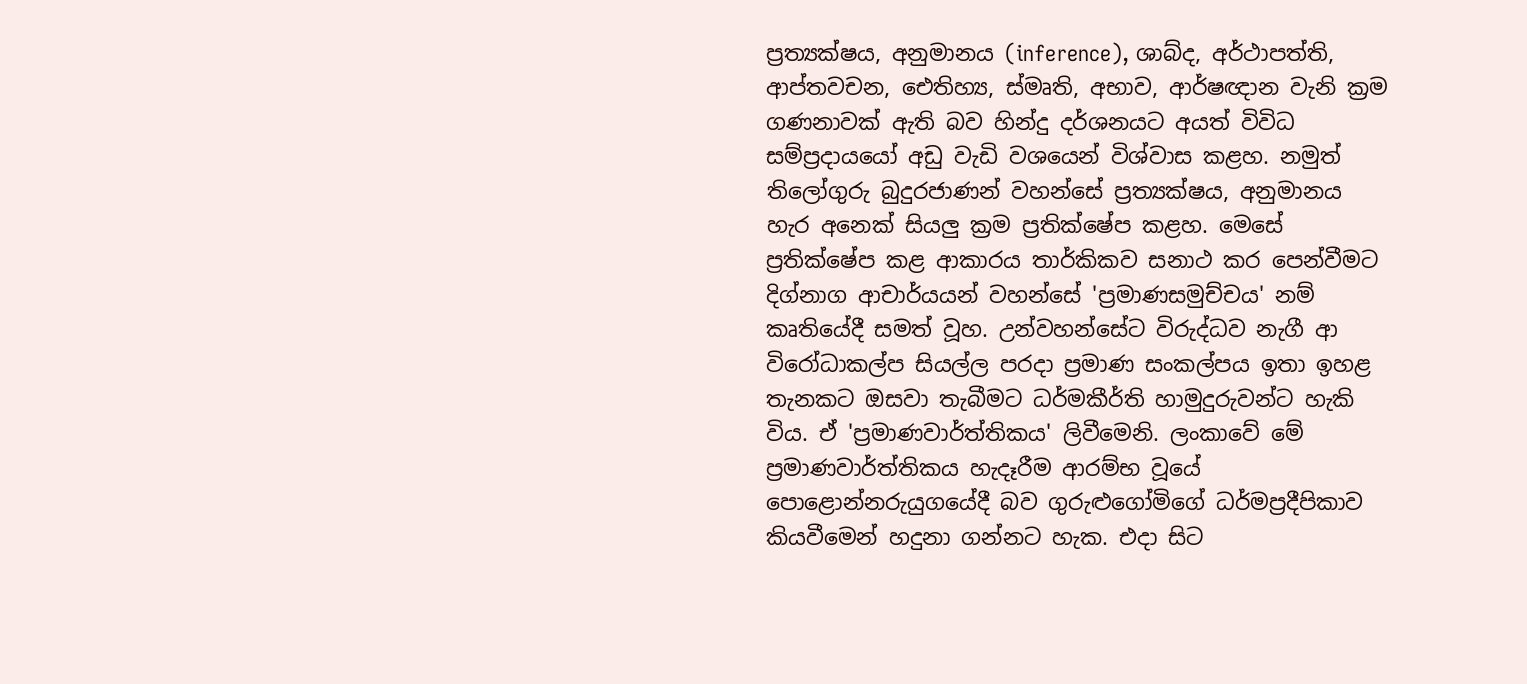ප්‍රත්‍යක්ෂය, අනුමානය (inference), ශාබ්ද, අර්ථාපත්ති, ආප්තවචන, ඓතිහ්‍ය, ස්මෘති, අභාව, ආර්ෂඥාන වැනි ක්‍රම ගණනාවක් ඇති බව හින්දු දර්ශනයට අයත් විවිධ සම්ප්‍රදායයෝ අඩු වැඩි වශයෙන් විශ්වාස කළහ. නමුත් තිලෝගුරු බුදුරජාණන් වහන්සේ ප්‍රත්‍යක්ෂය, අනුමානය හැර අනෙක් සියලු ක්‍රම ප්‍රතික්ෂේප කළහ. මෙසේ ප්‍රතික්ෂේප කළ ආකාරය තාර්කිකව සනාථ කර පෙන්වීමට දිග්නාග ආචාර්යයන් වහන්සේ 'ප්‍රමාණසමුච්චය' නම් කෘතියේදී සමත් වූහ. උන්වහන්සේට විරුද්ධව නැගී ආ විරෝධාකල්ප සියල්ල පරදා ප්‍රමාණ සංකල්පය ඉතා ඉහළ තැනකට ඔසවා තැබීමට ධර්මකීර්ති හාමුදුරුවන්ට හැකි විය. ඒ 'ප්‍රමාණවාර්ත්තිකය' ලිවීමෙනි. ලංකාවේ මේ ප්‍රමාණවාර්ත්තිකය හැදෑරීම ආරම්භ වූයේ පොළොන්නරුයුගයේදී බව ගුරුළුගෝමිගේ ධර්මප්‍රදීපිකාව කියවීමෙන් හදුනා ගන්නට හැක. එදා සිට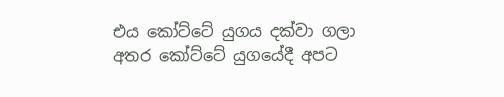එය කෝට්ටේ යුගය දක්වා ගලා අතර කෝට්ටේ යුගයේදී අපට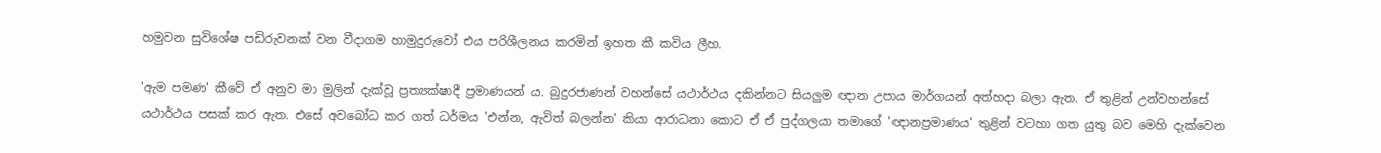හමුවන සුවිශේෂ පඩිරුවනක් වන වීදාගම හාමුදුරුවෝ එය පරිශීලනය කරමින් ඉහත කී කවිය ලීහ.

'ඇම පමණ' කීවේ ඒ අනුව මා මුලින් දැක්වූ ප්‍රත්‍යක්ෂාදී ප්‍රමාණයන් ය. බුදුරජාණන් වහන්සේ යථාර්ථය දකින්නට සියලුම ඥාන උපාය මාර්ගයන් අත්හදා බලා ඇත. ඒ තුළින් උන්වහන්සේ යථාර්ථය පසක් කර ඇත. එසේ අවබෝධ කර ගත් ධර්මය 'එන්න, ඇවිත් බලන්න' කියා ආරාධනා කොට ඒ ඒ පුද්ගලයා තමාගේ 'ඥානප්‍රමාණය' තුළින් වටහා ගත යුතු බව මෙහි දැක්වෙන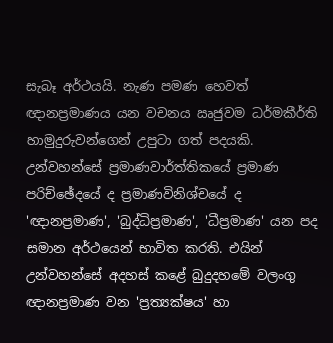සැබෑ අර්ථයයි. නැණ පමණ හෙවත් ඥානප්‍රමාණය යන වචනය ඍජුවම ධර්මකීර්ති හාමුදුරුවන්ගෙන් උපුටා ගත් පදයකි. උන්වහන්සේ ප්‍රමාණවාර්ත්තිකයේ ප්‍රමාණ පරිච්ඡේදයේ ද ප්‍රමාණවිනිශ්චයේ ද 'ඥානප්‍රමාණ', 'බුද්ධිප්‍රමාණ', 'ධීප්‍රමාණ' යන පද සමාන අර්ථයෙන් භාවිත කරති. එයින් උන්වහන්සේ අදහස් කළේ බුදුදහමේ වලංගු ඥානප්‍රමාණ වන 'ප්‍රත්‍යක්ෂය' හා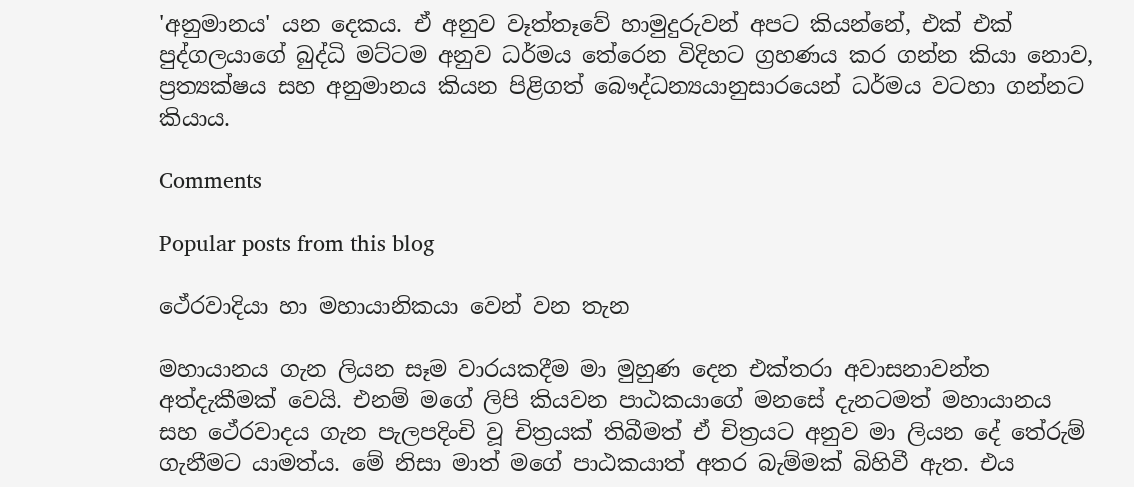'අනුමානය' යන දෙකය. ඒ අනුව වෑත්තෑවේ හාමුදුරුවන් අපට කියන්නේ, එක් එක් පුද්ගලයාගේ බුද්ධි මට්ටම අනුව ධර්මය තේරෙන විදිහට ග්‍රහණය කර ගන්න කියා නොව, ප්‍රත්‍යක්ෂය සහ අනුමානය කියන පිළිගත් බෞද්ධන්‍යයානුසාරයෙන් ධර්මය වටහා ගන්නට කියාය.

Comments

Popular posts from this blog

ථේරවාදියා හා මහායානිකයා වෙන් වන තැන

මහායානය ගැන ලියන සෑම වාරයකදීම මා මුහුණ දෙන එක්තරා අවාසනාවන්ත අත්දැකීමක් වෙයි. එනම් මගේ ලිපි කියවන පාඨකයාගේ මනසේ දැනටමත් මහායානය සහ ථේරවාදය ගැන පැලපදිංචි වූ චිත්‍රයක් තිබීමත් ඒ චිත්‍රයට අනුව මා ලියන දේ තේරුම් ගැනීමට යාමත්ය. මේ නිසා මාත් මගේ පාඨකයාත් අතර බැම්මක් බිහිවී ඇත. එය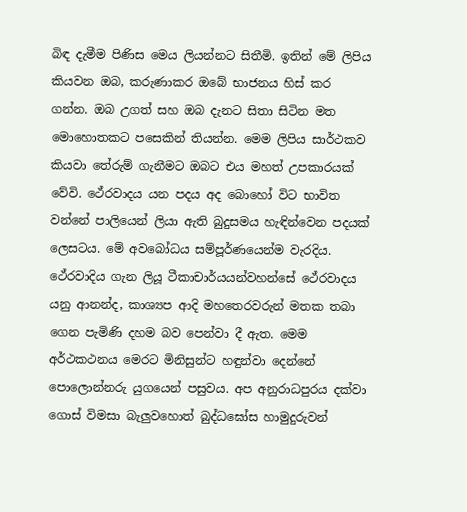බිඳ දැමීම පිණිස මෙය ලියන්නට සිතීමි. ඉතින් මේ ලිපිය කියවන ඔබ, කරුණාකර ඔබේ භාජනය හිස් කර ගන්න. ඔබ උගත් සහ ඔබ දැනට සිතා සිටින මත මොහොතකට පසෙකින් තියන්න. මෙම ලිපිය සාර්ථකව කියවා තේරුම් ගැනීමට ඔබට එය මහත් උපකාරයක් වේවි. ථේරවාදය යන පදය අද බොහෝ විට භාවිත වන්නේ පාලියෙන් ලියා ඇති බුදුසමය හැඳින්වෙන පදයක් ලෙසටය. මේ අවබෝධය සම්පූර්ණයෙන්ම වැරදිය. ථේරවාදිය ගැන ලියූ ටීකාචාර්යයන්වහන්සේ ථේරවාදය යනු ආනන්ද, කාශ්‍යප ආදි මහතෙරවරුන් මතක තබා ගෙන පැමිණි දහම බව පෙන්වා දී ඇත. මෙම අර්ථකථනය මෙරට මිනිසුන්ට හඳුන්වා දෙන්නේ පොලොන්නරු යුගයෙන් පසුවය. අප අනුරාධපුරය දක්වා ගොස් විමසා බැලුවහොත් බුද්ධඝෝස හාමුදුරුවන්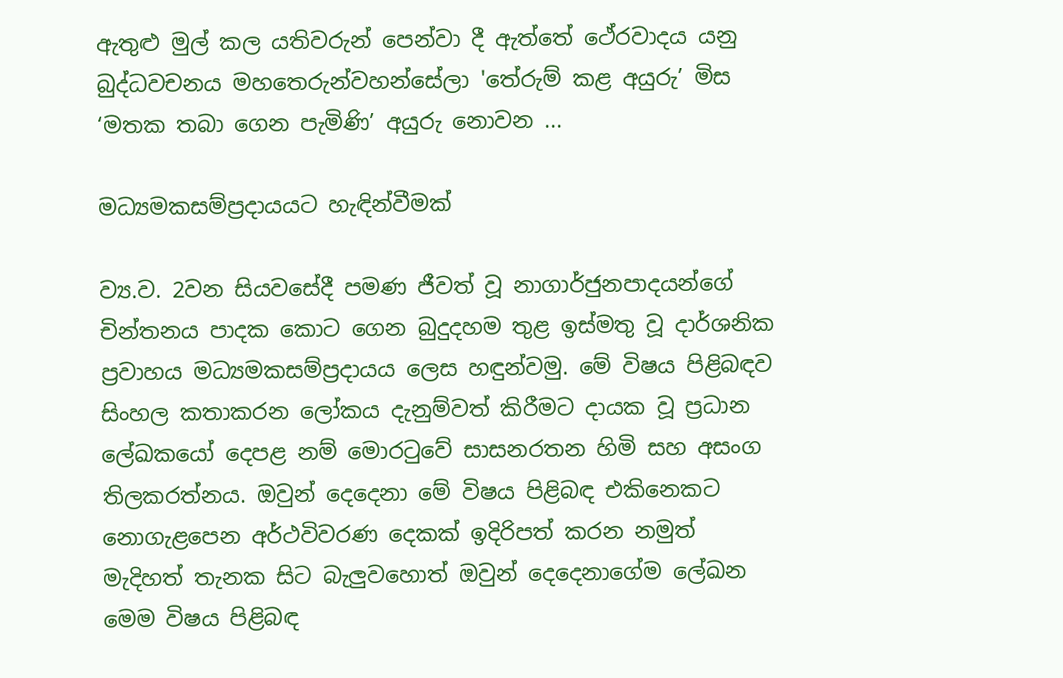ඇතුළු මුල් කල යතිවරුන් පෙන්වා දී ඇත්තේ ථේරවාදය යනු බුද්ධවචනය මහතෙරුන්වහන්සේලා 'තේරුම් කළ අයුරු’ මිස ‘මතක තබා ගෙන පැමිණි’ අයුරු නොවන ...

මධ්‍යමකසම්ප්‍රදායයට හැඳින්වීමක්

ව්‍ය.ව. 2වන සියව‍‍‍සේදී පමණ ජීවත් වූ නාගාර්ජුනපාදයන්‍‍ගේ චින්තනය පාදක කොට ගෙන බුදුදහම තුළ ඉස්මතු වූ දාර්ශනික ප්‍රවාහය මධ්‍යමකසම්ප්‍රදායය ලෙස හඳුන්වමු. මේ විෂය පිළිබඳව සිංහල කතාකරන ලෝකය දැනුම්වත් කිරීමට දායක වූ ප්‍රධාන ලේඛකයෝ දෙපළ නම් මොරටුවේ සාසනරතන හිමි සහ අසංග තිලකරත්නය. ඔවුන් දෙදෙනා මේ විෂය පිළිබඳ එකිනෙකට නොගැළපෙන අර්ථවිවරණ දෙකක් ඉදිරිපත් කරන නමුත් මැදිහත් තැනක සිට බැලුවහොත් ඔවුන් දෙදෙනාගේම ලේඛන මෙම විෂය පිළිබඳ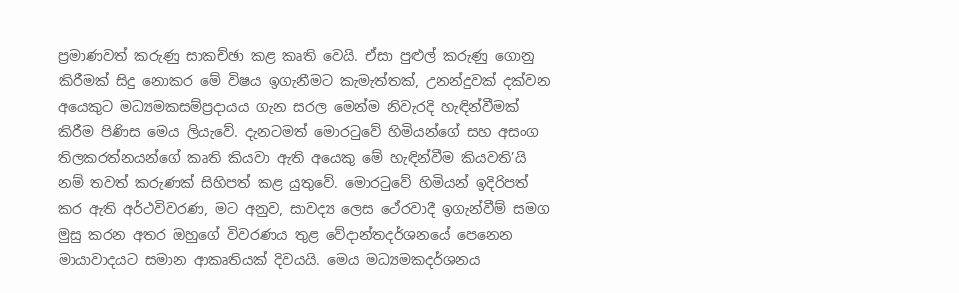ප්‍රමාණවත් කරුණු සාකච්ඡා කළ කෘති වෙයි. ඒසා පුළුල් කරුණු ගොනු කිරීමක් සිදු නොකර මේ විෂය ඉගැනීමට කැමැත්තක්, උනන්දුවක් දක්වන අයෙකුට මධ්‍යමකසම්ප්‍රදායය ගැන සරල මෙන්ම නිවැරදි හැඳින්වීමක් කිරීම පිණිස මෙය ලියැවේ. දැනටමත් මොරටුවේ හිමියන්ගේ සහ අසංග තිලකරත්නයන්ගේ කෘති කියවා ඇති ‍අයෙකු මේ හැඳින්වීම කියවති’යි නම් තවත් කරුණක් සිහිපත් කළ යුතුවේ. මොරටුවේ හිමියන් ඉදිරිපත් කර ඇති අර්ථවිවරණ, මට අනුව, සාවද්‍ය ලෙස ථේරවාදී ඉගැන්වීම් සමග මුසු කරන අතර ඔහුගේ විවරණය තුළ වේදාන්තදර්ශනයේ පෙනෙන මායාවාදයට සමාන ආකෘතියක් දිවයයි. මෙය මධ්‍යමකදර්ශනය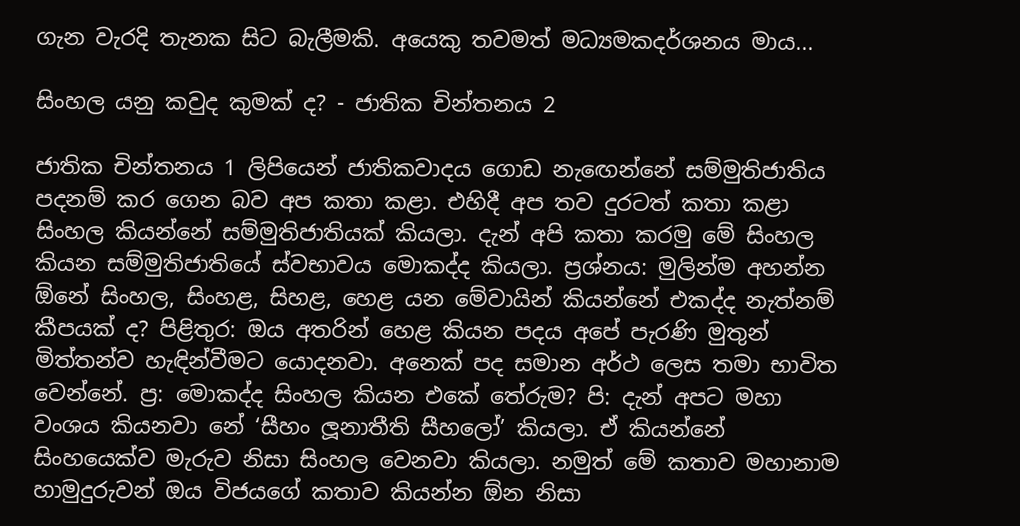ගැන වැරදි තැනක සිට බැලීමකි. අයෙකු තවමත් මධ්‍යමකදර්ශනය මාය...

සිංහල යනු කවුද කුමක් ද? - ජාතික චින්තනය 2

ජාතික චින්තනය 1 ලිපියෙන් ජාතිකවාදය ගොඩ නැඟෙන්නේ සම්මුතිජාතිය පදනම් කර ගෙන බව අප කතා කළා. එහිදී අප තව දුරටත් කතා කළා සිංහල කියන්නේ සම්මුතිජාතියක් කියලා. දැන් අපි කතා කරමු මේ සිංහල කියන සම්මුතිජාතියේ ස්වභාවය මොකද්ද කියලා. ප්‍රශ්නය: මුලින්ම අහන්න ඕනේ සිංහල, සිංහළ, සිහළ, හෙළ යන මේවායින් කියන්නේ එකද්ද නැත්නම් කීපයක් ද? පිළිතුර: ඔය අතරින් හෙළ කියන පදය අපේ පැරණි මුතුන් මිත්තන්ව හැඳින්වීමට යොදනවා. අනෙක් පද සමාන අර්ථ ලෙස තමා භාවිත වෙන්නේ. ප්‍ර: මොකද්ද සිංහල කියන එකේ තේරුම? පි: දැන් අපට මහා වංශය කියනවා නේ ‘සීහං ලූනාතීති සීහලෝ’ කියලා. ඒ කියන්නේ සිංහයෙක්ව මැරුව නිසා සිංහල වෙනවා කියලා. නමුත් මේ කතාව මහානාම හාමුදුරුවන් ඔය විජයගේ කතාව කියන්න ඕන නිසා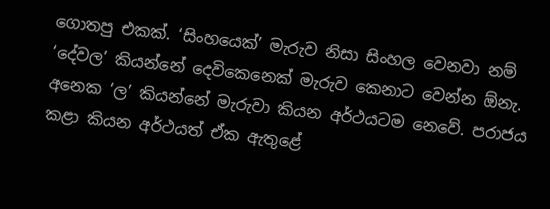ගොතපු එකක්. ‘සිංහයෙක්’ මැරුව නිසා සිංහල වෙනවා නම් ‘දේවල’ කියන්නේ දෙවිකෙනෙක් මැරුව කෙනාට වෙන්න ඕනැ. අනෙක ‘ල’ කියන්නේ මැරුවා කියන අර්ථයටම නෙවේ. පරාජය කළා කියන අර්ථයත් ඒක ඇතුළේ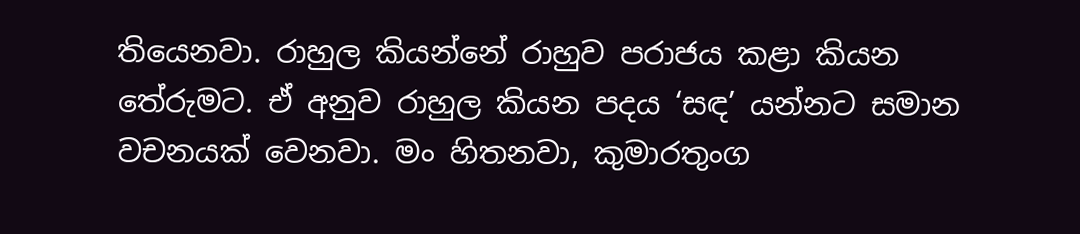තියෙනවා. රාහුල කියන්නේ රාහුව පරාජය කළා කියන තේරුමට. ඒ අනුව රාහුල කියන පදය ‘සඳ’ යන්නට සමාන වචනයක් වෙනවා. මං හිතනවා, කුමාරතුංග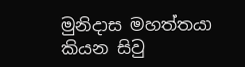මුනිදාස මහත්තයා කියන සිවු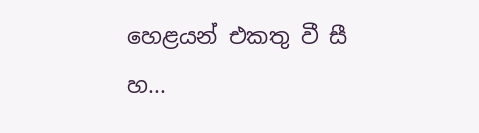හෙළයන් එකතු වී සී හ...